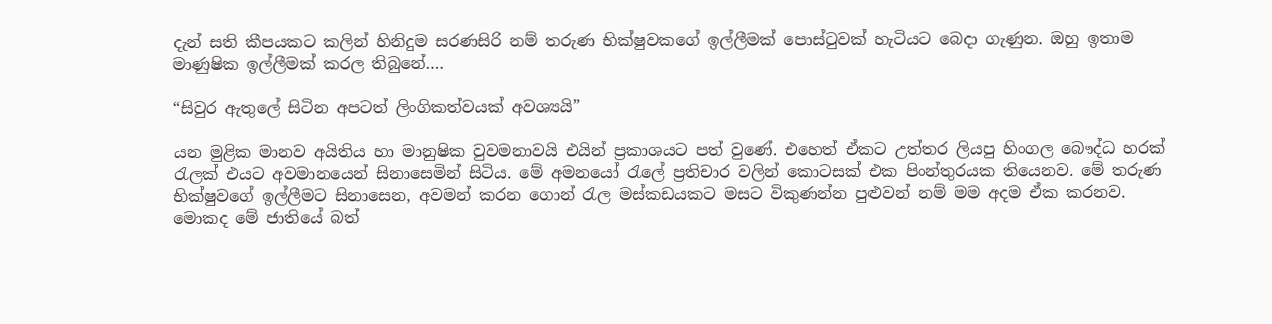දැන් සති කීපයකට කලින් හිනිදුම සරණසිරි නම් තරුණ භික්ෂුවකගේ ඉල්ලීමක් පොස්ටුවක් හැටියට බෙදා ගැණුන. ඔහු ඉතාම මාණුෂික ඉල්ලීමක් කරල තිබුනේ….

“සිවුර ඇතුලේ සිටින අපටත් ලිංගිකත්වයක් අවශ්‍යයි”

යන මුළික මානව අයිතිය හා මානුෂික වුවමනාවයි එයින් ප්‍රකාශයට පත් වුණේ. එහෙත් ඒකට උත්තර ලියපු හිංගල බෞද්ධ හරක් රැලක් එයට අවමානයෙන් සිනාසෙමින් සිටිය. මේ අමනයෝ රැලේ ප්‍රතිචාර වලින් කොටසක් එක පිංන්තුරයක තියෙනව. මේ තරුණ භික්ෂුවගේ ඉල්ලීමට සිනාසෙන, අවමන් කරන ගොන් රැල මස්කඩයකට මසට විකුණන්න පුළුවන් නම් මම අදම ඒක කරනව. මොකද මේ ජාතියේ බත්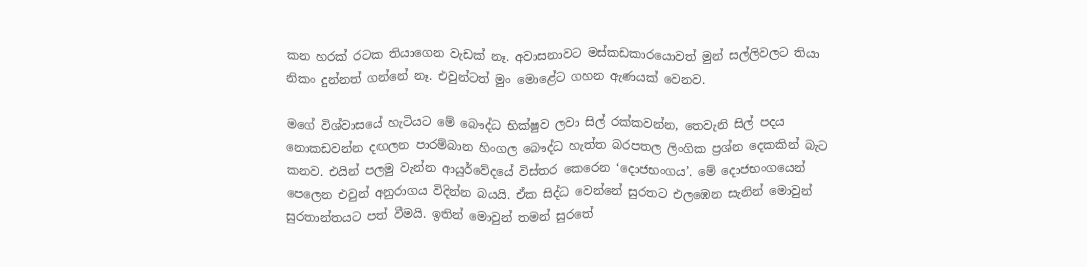කන හරක් රටක තියාගෙන වැඩක් නෑ. අවාසනාවට මස්කඩකාරයොවත් මුන් සල්ලිවලට තියා නිකං දුන්නත් ගන්නේ නෑ. එවුන්ටත් මුං මොළේට ගහන ඇණයක් වෙනව.

මගේ විශ්වාසයේ හැටියට මේ බෞද්ධ භික්ෂුව ලවා සිල් රක්කවන්න, තෙවැනි සිල් පදය නොකඩවන්න දඟලන පාරම්බාන හිංගල බෞද්ධ හැත්ත බරපතල ලිංගික ප්‍රශ්න දෙකකින් බැට කනව. එයින් පලමු වැන්න ආයුර්වේදයේ විස්තර කෙරෙන ‘දොජභංගය’. මේ දොජභංගයෙන් පෙලෙන එවුන් අනුරාගය විදින්න බයයි. ඒක සිද්ධ වෙන්නේ සුරතට එලඹෙන සැනින් මොවුන් සුරතාන්තයට පත් වීමයි. ඉතින් මොවුන් තමන් සුරතේ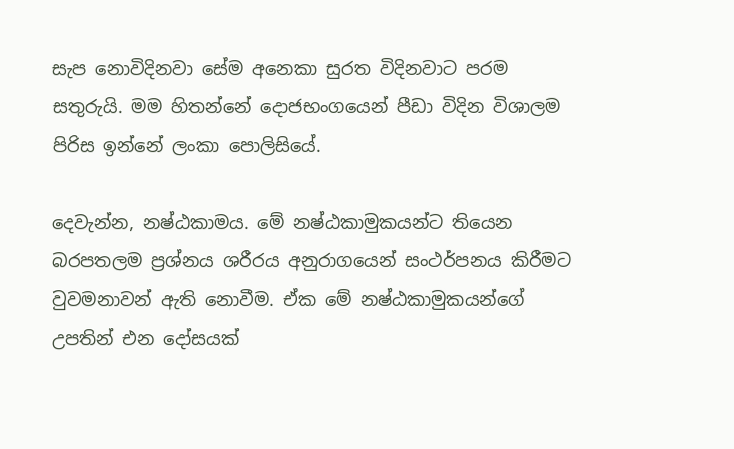සැප නොවිදිනවා සේම අනෙකා සුරත විදිනවාට පරම සතුරුයි. මම හිතන්නේ දොජභංගයෙන් පීඩා විදින විශාලම පිරිස ඉන්නේ ලංකා පොලිසියේ.

දෙවැන්න, නෂ්ඨකාමය. මේ නෂ්ඨකාමුකයන්ට තියෙන බරපතලම ප්‍රශ්නය ශරීරය අනුරාගයෙන් සංථර්පනය කිරීමට වුවමනාවන් ඇති නොවීම. ඒක මේ නෂ්ඨකාමුකයන්ගේ උපතින් එන දෝසයක්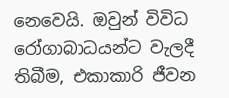නෙවෙයි. ඔවුන් විවිධ රෝගාබාධයන්ට වැලදී තිබීම, එකාකාරි ජීවන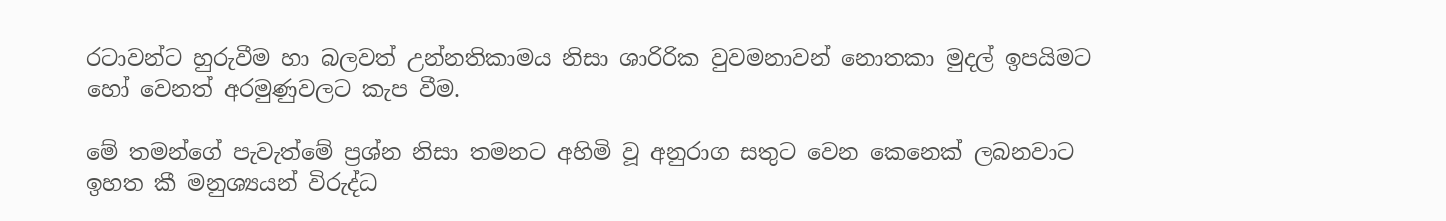රටාවන්ට හුරුවීම හා බලවත් උන්නතිකාමය නිසා ශාරිරික වුවමනාවන් නොතකා මුදල් ඉපයිමට හෝ වෙනත් අරමුණුවලට කැප වීම.

මේ තමන්ගේ පැවැත්මේ ප්‍රශ්න නිසා තමනට අහිමි වූ අනුරාග සතුට වෙන කෙනෙක් ලබනවාට ඉහත කී මනුශ්‍යයන් විරුද්ධ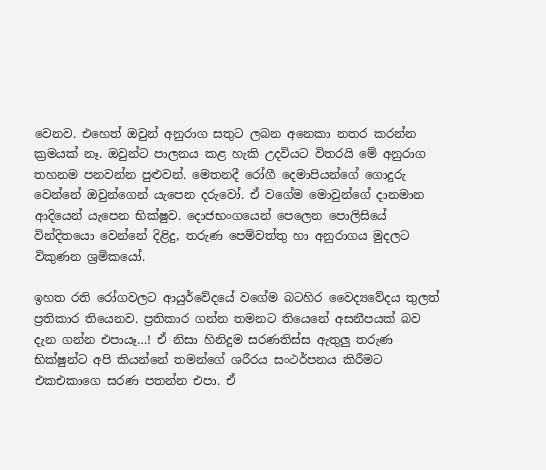වෙනව. එහෙත් ඔවුන් අනුරාග සතුට ලබන අනෙකා නතර කරන්න ක්‍රමයක් නෑ. ඔවුන්ට පාලනය කළ හැකි උදවියට විතරයි මේ අනුරාග තහනම පනවන්න පුළුවන්. මෙතනදී රෝගී දෙමාපියන්ගේ ගොදුරු වෙන්නේ ඔවුන්ගෙන් යැපෙන දරුවෝ. ඒ වගේම මොවුන්ගේ දානමාන ආදියෙන් යැපෙන භික්ෂුව. දොජභංගයෙන් පෙලෙන පොලිසියේ වින්දිතයො වෙන්නේ දිළිදු, තරුණ පෙම්වත්තු හා අනුරාගය මුදලට විකුණන ශ්‍රමිකයෝ.

ඉහත රති රෝගවලට ආයුර්වේදයේ වගේම බටහිර වෛද්‍යවේදය තුලත් ප්‍රතිකාර තියෙනව. ප්‍රතිකාර ගන්න තමනට තියෙනේ අසනීපයක් බව දැන ගන්න එපායෑ…! ඒ නිසා හිනිදුම සරණතිස්ස ඇතුලු තරුණ භික්ෂුන්ට අපි කියන්නේ තමන්ගේ ශරීරය සංථර්පනය කිරීමට එකඑකාගෙ සරණ පතන්න එපා. ඒ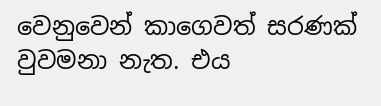වෙනුවෙන් කාගෙවත් සරණක් වුවමනා නැත. එය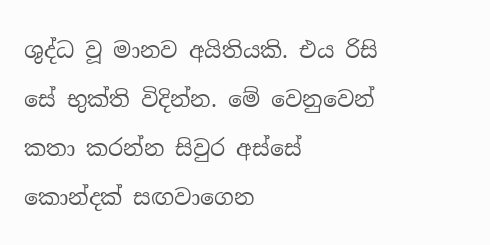ශුද්ධ වූ මානව අයිතියකි. එය රිසි සේ භුක්ති විදින්න. මේ වෙනුවෙන් කතා කරන්න සිවුර අස්සේ කොන්දක් සඟවාගෙන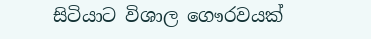සිටියාට විශාල ගෞරවයක්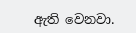ඇති වෙනවා.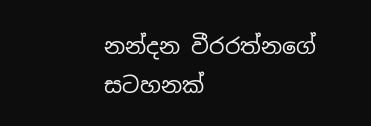නන්දන වීරරත්නගේ සටහනක්